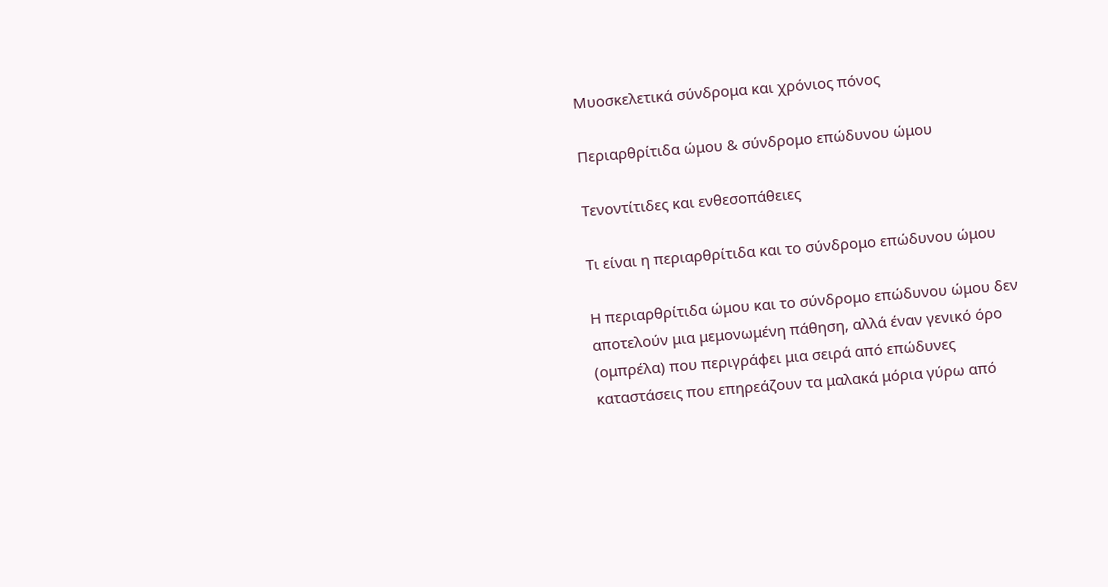Μυοσκελετικά σύνδρομα και χρόνιος πόνος

Περιαρθρίτιδα ώμου & σύνδρομο επώδυνου ώμου

Τενοντίτιδες και ενθεσοπάθειες

Τι είναι η περιαρθρίτιδα και το σύνδρομο επώδυνου ώμου

Η περιαρθρίτιδα ώμου και το σύνδρομο επώδυνου ώμου δεν αποτελούν μια μεμονωμένη πάθηση, αλλά έναν γενικό όρο (ομπρέλα) που περιγράφει μια σειρά από επώδυνες καταστάσεις που επηρεάζουν τα μαλακά μόρια γύρω από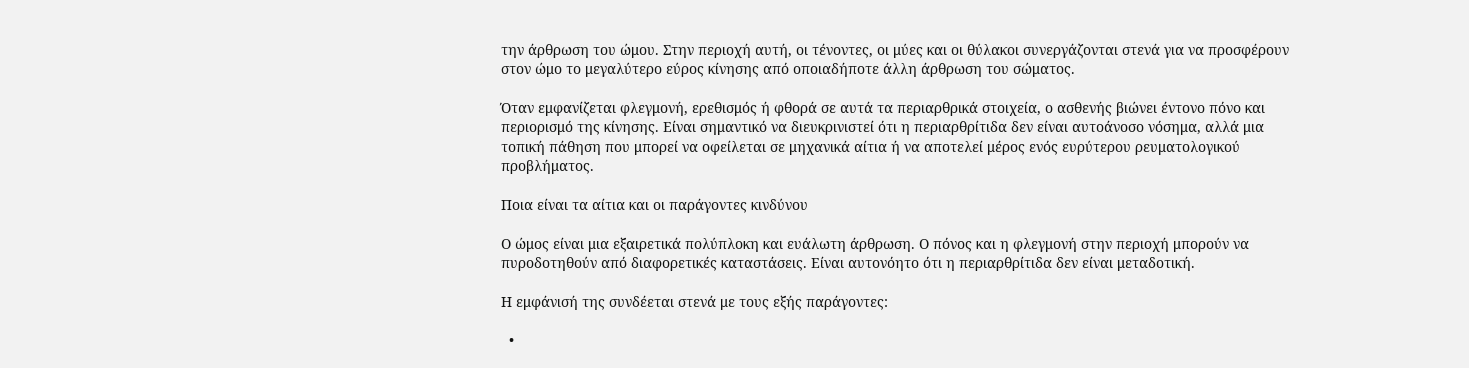την άρθρωση του ώμου. Στην περιοχή αυτή, οι τένοντες, οι μύες και οι θύλακοι συνεργάζονται στενά για να προσφέρουν στον ώμο το μεγαλύτερο εύρος κίνησης από οποιαδήποτε άλλη άρθρωση του σώματος.

Όταν εμφανίζεται φλεγμονή, ερεθισμός ή φθορά σε αυτά τα περιαρθρικά στοιχεία, ο ασθενής βιώνει έντονο πόνο και περιορισμό της κίνησης. Είναι σημαντικό να διευκρινιστεί ότι η περιαρθρίτιδα δεν είναι αυτοάνοσο νόσημα, αλλά μια τοπική πάθηση που μπορεί να οφείλεται σε μηχανικά αίτια ή να αποτελεί μέρος ενός ευρύτερου ρευματολογικού προβλήματος.

Ποια είναι τα αίτια και οι παράγοντες κινδύνου

Ο ώμος είναι μια εξαιρετικά πολύπλοκη και ευάλωτη άρθρωση. Ο πόνος και η φλεγμονή στην περιοχή μπορούν να πυροδοτηθούν από διαφορετικές καταστάσεις. Είναι αυτονόητο ότι η περιαρθρίτιδα δεν είναι μεταδοτική.

Η εμφάνισή της συνδέεται στενά με τους εξής παράγοντες:

  •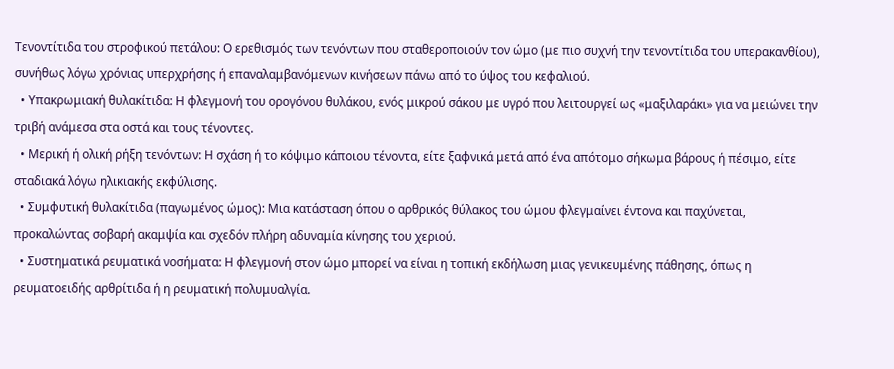Τενοντίτιδα του στροφικού πετάλου: Ο ερεθισμός των τενόντων που σταθεροποιούν τον ώμο (με πιο συχνή την τενοντίτιδα του υπερακανθίου), συνήθως λόγω χρόνιας υπερχρήσης ή επαναλαμβανόμενων κινήσεων πάνω από το ύψος του κεφαλιού.
  • Υπακρωμιακή θυλακίτιδα: Η φλεγμονή του ορογόνου θυλάκου, ενός μικρού σάκου με υγρό που λειτουργεί ως «μαξιλαράκι» για να μειώνει την τριβή ανάμεσα στα οστά και τους τένοντες.
  • Μερική ή ολική ρήξη τενόντων: Η σχάση ή το κόψιμο κάποιου τένοντα, είτε ξαφνικά μετά από ένα απότομο σήκωμα βάρους ή πέσιμο, είτε σταδιακά λόγω ηλικιακής εκφύλισης.
  • Συμφυτική θυλακίτιδα (παγωμένος ώμος): Μια κατάσταση όπου ο αρθρικός θύλακος του ώμου φλεγμαίνει έντονα και παχύνεται, προκαλώντας σοβαρή ακαμψία και σχεδόν πλήρη αδυναμία κίνησης του χεριού.
  • Συστηματικά ρευματικά νοσήματα: Η φλεγμονή στον ώμο μπορεί να είναι η τοπική εκδήλωση μιας γενικευμένης πάθησης, όπως η ρευματοειδής αρθρίτιδα ή η ρευματική πολυμυαλγία.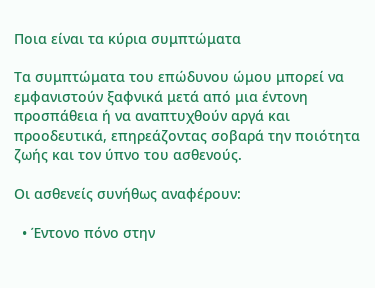Ποια είναι τα κύρια συμπτώματα

Τα συμπτώματα του επώδυνου ώμου μπορεί να εμφανιστούν ξαφνικά μετά από μια έντονη προσπάθεια ή να αναπτυχθούν αργά και προοδευτικά, επηρεάζοντας σοβαρά την ποιότητα ζωής και τον ύπνο του ασθενούς.

Οι ασθενείς συνήθως αναφέρουν:

  • Έντονο πόνο στην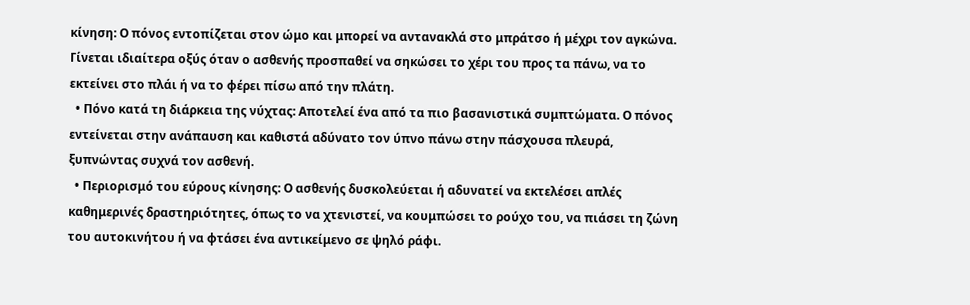κίνηση: Ο πόνος εντοπίζεται στον ώμο και μπορεί να αντανακλά στο μπράτσο ή μέχρι τον αγκώνα. Γίνεται ιδιαίτερα οξύς όταν ο ασθενής προσπαθεί να σηκώσει το χέρι του προς τα πάνω, να το εκτείνει στο πλάι ή να το φέρει πίσω από την πλάτη.
  • Πόνο κατά τη διάρκεια της νύχτας: Αποτελεί ένα από τα πιο βασανιστικά συμπτώματα. Ο πόνος εντείνεται στην ανάπαυση και καθιστά αδύνατο τον ύπνο πάνω στην πάσχουσα πλευρά, ξυπνώντας συχνά τον ασθενή.
  • Περιορισμό του εύρους κίνησης: Ο ασθενής δυσκολεύεται ή αδυνατεί να εκτελέσει απλές καθημερινές δραστηριότητες, όπως το να χτενιστεί, να κουμπώσει το ρούχο του, να πιάσει τη ζώνη του αυτοκινήτου ή να φτάσει ένα αντικείμενο σε ψηλό ράφι.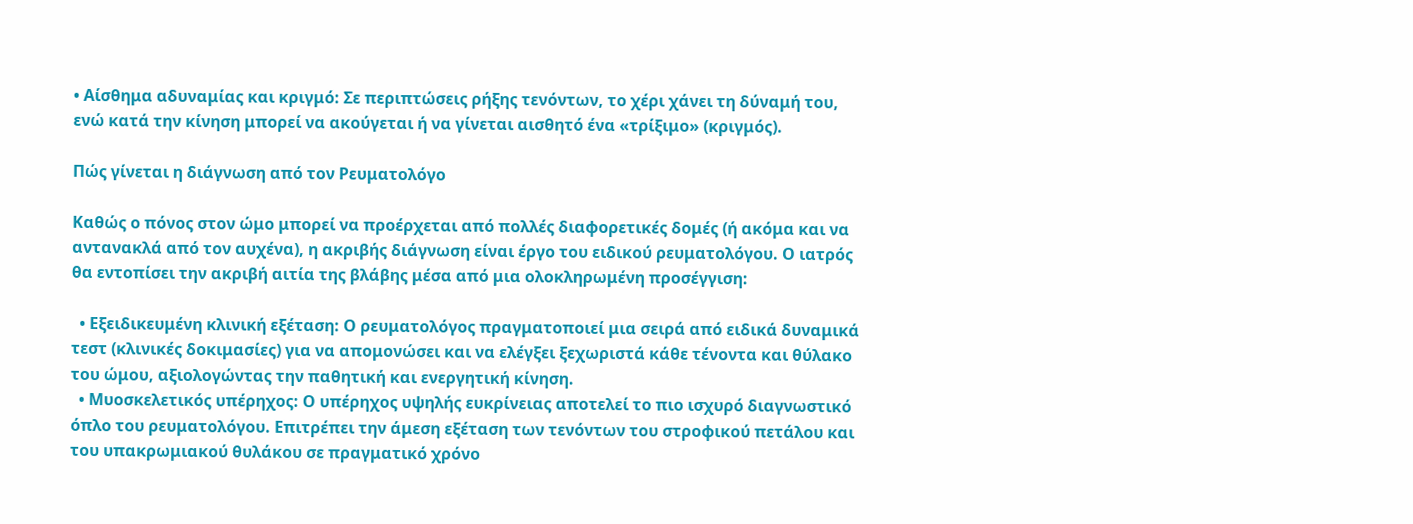• Αίσθημα αδυναμίας και κριγμό: Σε περιπτώσεις ρήξης τενόντων, το χέρι χάνει τη δύναμή του, ενώ κατά την κίνηση μπορεί να ακούγεται ή να γίνεται αισθητό ένα «τρίξιμο» (κριγμός).

Πώς γίνεται η διάγνωση από τον Ρευματολόγο

Καθώς ο πόνος στον ώμο μπορεί να προέρχεται από πολλές διαφορετικές δομές (ή ακόμα και να αντανακλά από τον αυχένα), η ακριβής διάγνωση είναι έργο του ειδικού ρευματολόγου. Ο ιατρός θα εντοπίσει την ακριβή αιτία της βλάβης μέσα από μια ολοκληρωμένη προσέγγιση:

  • Εξειδικευμένη κλινική εξέταση: Ο ρευματολόγος πραγματοποιεί μια σειρά από ειδικά δυναμικά τεστ (κλινικές δοκιμασίες) για να απομονώσει και να ελέγξει ξεχωριστά κάθε τένοντα και θύλακο του ώμου, αξιολογώντας την παθητική και ενεργητική κίνηση.
  • Μυοσκελετικός υπέρηχος: Ο υπέρηχος υψηλής ευκρίνειας αποτελεί το πιο ισχυρό διαγνωστικό όπλο του ρευματολόγου. Επιτρέπει την άμεση εξέταση των τενόντων του στροφικού πετάλου και του υπακρωμιακού θυλάκου σε πραγματικό χρόνο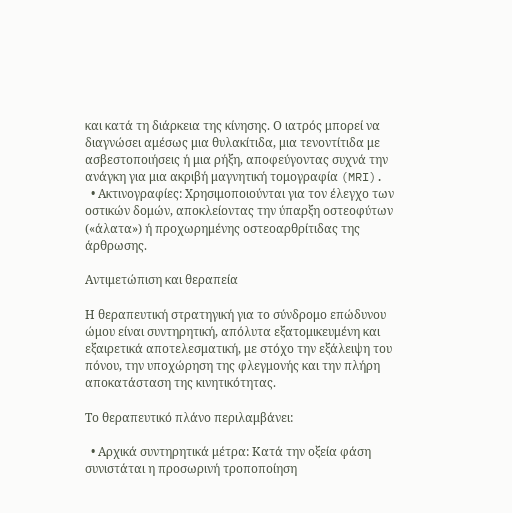και κατά τη διάρκεια της κίνησης. Ο ιατρός μπορεί να διαγνώσει αμέσως μια θυλακίτιδα, μια τενοντίτιδα με ασβεστοποιήσεις ή μια ρήξη, αποφεύγοντας συχνά την ανάγκη για μια ακριβή μαγνητική τομογραφία (MRI).
  • Ακτινογραφίες: Χρησιμοποιούνται για τον έλεγχο των οστικών δομών, αποκλείοντας την ύπαρξη οστεοφύτων («άλατα») ή προχωρημένης οστεοαρθρίτιδας της άρθρωσης.

Αντιμετώπιση και θεραπεία

Η θεραπευτική στρατηγική για το σύνδρομο επώδυνου ώμου είναι συντηρητική, απόλυτα εξατομικευμένη και εξαιρετικά αποτελεσματική, με στόχο την εξάλειψη του πόνου, την υποχώρηση της φλεγμονής και την πλήρη αποκατάσταση της κινητικότητας.

Το θεραπευτικό πλάνο περιλαμβάνει:

  • Αρχικά συντηρητικά μέτρα: Κατά την οξεία φάση συνιστάται η προσωρινή τροποποίηση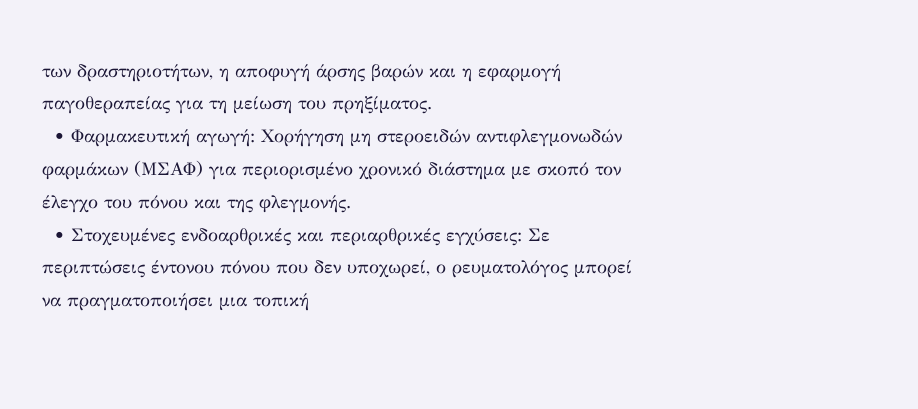των δραστηριοτήτων, η αποφυγή άρσης βαρών και η εφαρμογή παγοθεραπείας για τη μείωση του πρηξίματος.
  • Φαρμακευτική αγωγή: Χορήγηση μη στεροειδών αντιφλεγμονωδών φαρμάκων (ΜΣΑΦ) για περιορισμένο χρονικό διάστημα με σκοπό τον έλεγχο του πόνου και της φλεγμονής.
  • Στοχευμένες ενδοαρθρικές και περιαρθρικές εγχύσεις: Σε περιπτώσεις έντονου πόνου που δεν υποχωρεί, ο ρευματολόγος μπορεί να πραγματοποιήσει μια τοπική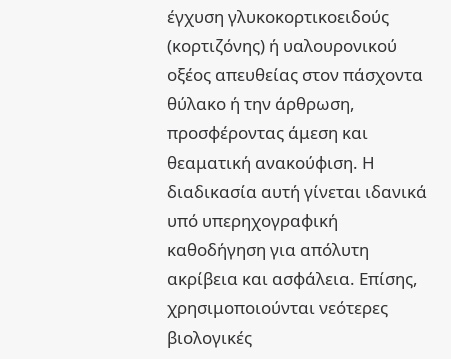έγχυση γλυκοκορτικοειδούς (κορτιζόνης) ή υαλουρονικού οξέος απευθείας στον πάσχοντα θύλακο ή την άρθρωση, προσφέροντας άμεση και θεαματική ανακούφιση. Η διαδικασία αυτή γίνεται ιδανικά υπό υπερηχογραφική καθοδήγηση για απόλυτη ακρίβεια και ασφάλεια. Επίσης, χρησιμοποιούνται νεότερες βιολογικές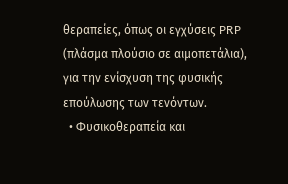θεραπείες, όπως οι εγχύσεις PRP (πλάσμα πλούσιο σε αιμοπετάλια), για την ενίσχυση της φυσικής επούλωσης των τενόντων.
  • Φυσικοθεραπεία και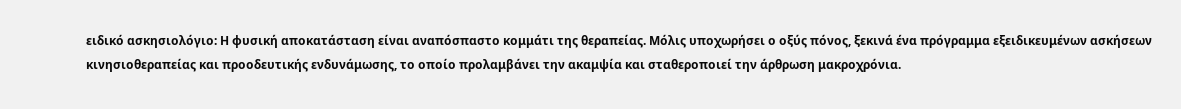ειδικό ασκησιολόγιο: Η φυσική αποκατάσταση είναι αναπόσπαστο κομμάτι της θεραπείας. Μόλις υποχωρήσει ο οξύς πόνος, ξεκινά ένα πρόγραμμα εξειδικευμένων ασκήσεων κινησιοθεραπείας και προοδευτικής ενδυνάμωσης, το οποίο προλαμβάνει την ακαμψία και σταθεροποιεί την άρθρωση μακροχρόνια.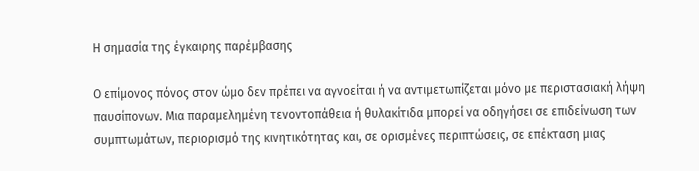Η σημασία της έγκαιρης παρέμβασης

Ο επίμονος πόνος στον ώμο δεν πρέπει να αγνοείται ή να αντιμετωπίζεται μόνο με περιστασιακή λήψη παυσίπονων. Μια παραμελημένη τενοντοπάθεια ή θυλακίτιδα μπορεί να οδηγήσει σε επιδείνωση των συμπτωμάτων, περιορισμό της κινητικότητας και, σε ορισμένες περιπτώσεις, σε επέκταση μιας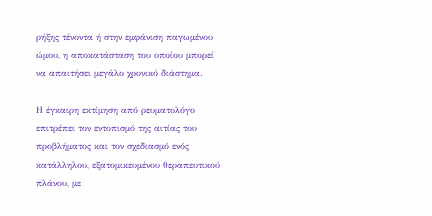ρήξης τένοντα ή στην εμφάνιση παγωμένου ώμου, η αποκατάσταση του οποίου μπορεί να απαιτήσει μεγάλο χρονικό διάστημα.

Η έγκαιρη εκτίμηση από ρευματολόγο επιτρέπει τον εντοπισμό της αιτίας του προβλήματος και τον σχεδιασμό ενός κατάλληλου, εξατομικευμένου θεραπευτικού πλάνου, με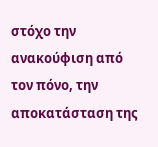στόχο την ανακούφιση από τον πόνο, την αποκατάσταση της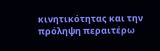κινητικότητας και την πρόληψη περαιτέρω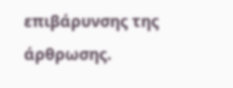επιβάρυνσης της άρθρωσης.